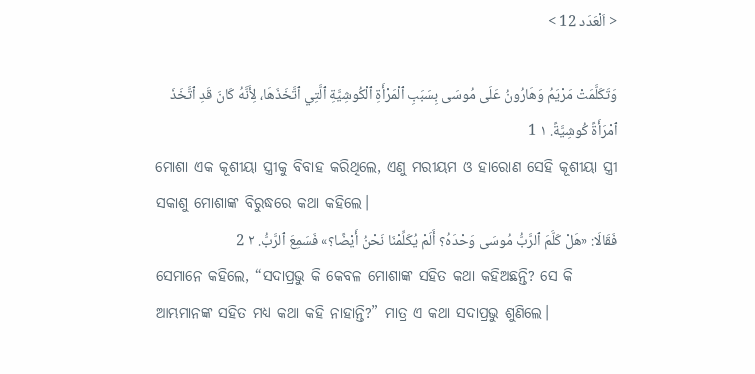< اَلْعَدَد 12 >

وَتَكَلَّمَتْ مَرْيَمُ وَهَارُونُ عَلَى مُوسَى بِسَبَبِ ٱلْمَرْأَةِ ٱلْكُوشِيَّةِ ٱلَّتِي ٱتَّخَذَهَا، لِأَنَّهُ كَانَ قَدِ ٱتَّخَذَ ٱمْرَأَةً كُوشِيَّةً. ١ 1
ମୋଶା ଏକ କୂଶୀୟା ସ୍ତ୍ରୀକୁ ବିବାହ କରିଥିଲେ, ଏଣୁ ମରୀୟମ ଓ ହାରୋଣ ସେହି କୂଶୀୟା ସ୍ତ୍ରୀ ସକାଶୁ ମୋଶାଙ୍କ ବିରୁଦ୍ଧରେ କଥା କହିଲେ।
فَقَالَا: «هَلْ كَلَّمَ ٱلرَّبُّ مُوسَى وَحْدَهُ؟ أَلَمْ يُكَلِّمْنَا نَحْنُ أَيْضًا؟» فَسَمِعَ ٱلرَّبُّ. ٢ 2
ସେମାନେ କହିଲେ, “ସଦାପ୍ରଭୁ କି କେବଳ ମୋଶାଙ୍କ ସହିତ କଥା କହିଅଛନ୍ତି? ସେ କି ଆମ୍ଭମାନଙ୍କ ସହିତ ମଧ୍ୟ କଥା କହି ନାହାନ୍ତି?” ମାତ୍ର ଏ କଥା ସଦାପ୍ରଭୁ ଶୁଣିଲେ।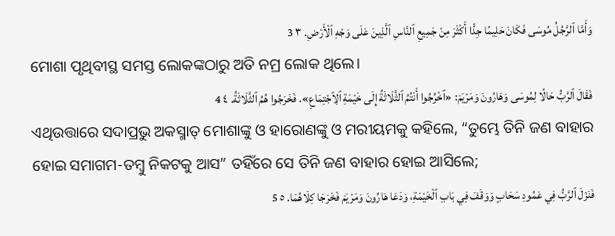وَأَمَّا ٱلرَّجُلُ مُوسَى فَكَانَ حَلِيمًا جِدًّا أَكْثَرَ مِنْ جَمِيعِ ٱلنَّاسِ ٱلَّذِينَ عَلَى وَجْهِ ٱلْأَرْضِ. ٣ 3
ମୋଶା ପୃଥିବୀସ୍ଥ ସମସ୍ତ ଲୋକଙ୍କଠାରୁ ଅତି ନମ୍ର ଲୋକ ଥିଲେ।
فَقَالَ ٱلرَّبُّ حَالًا لِمُوسَى وَهَارُونَ وَمَرْيَمَ: «ٱخْرُجُوا أَنْتُمُ ٱلثَّلَاثَةُ إِلَى خَيْمَةِ ٱلِٱجْتِمَاعِ». فَخَرَجُوا هُمُ ٱلثَّلَاثَةُ. ٤ 4
ଏଥିଉତ୍ତାରେ ସଦାପ୍ରଭୁ ଅକସ୍ମାତ୍‍ ମୋଶାଙ୍କୁ ଓ ହାରୋଣଙ୍କୁ ଓ ମରୀୟମକୁ କହିଲେ, “ତୁମ୍ଭେ ତିନି ଜଣ ବାହାର ହୋଇ ସମାଗମ-ତମ୍ବୁ ନିକଟକୁ ଆସ” ତହିଁରେ ସେ ତିନି ଜଣ ବାହାର ହୋଇ ଆସିଲେ;
فَنَزَلَ ٱلرَّبُّ فِي عَمُودِ سَحَابٍ وَوَقَفَ فِي بَابِ ٱلْخَيْمَةِ، وَدَعَا هَارُونَ وَمَرْيَمَ فَخَرَجَا كِلَاهُمَا. ٥ 5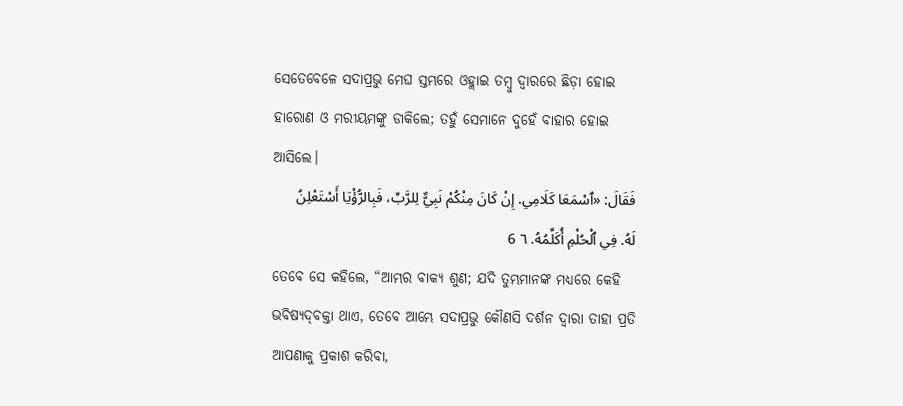ସେତେବେଳେ ସଦାପ୍ରଭୁ ମେଘ ସ୍ତମ୍ଭରେ ଓହ୍ଲାଇ ତମ୍ବୁ ଦ୍ୱାରରେ ଛିଡ଼ା ହୋଇ ହାରୋଣ ଓ ମରୀୟମଙ୍କୁ ଡାକିଲେ; ତହୁଁ ସେମାନେ ଦୁହେଁ ବାହାର ହୋଇ ଆସିଲେ।
فَقَالَ: «ٱسْمَعَا كَلَامِي. إِنْ كَانَ مِنْكُمْ نَبِيٌّ لِلرَّبِّ، فَبِالرُّؤْيَا أَسْتَعْلِنُ لَهُ. فِي ٱلْحُلْمِ أُكَلِّمُهُ. ٦ 6
ତେବେ ସେ କହିଲେ, “ଆମ୍ଭର ବାକ୍ୟ ଶୁଣ; ଯଦି ତୁମ୍ଭମାନଙ୍କ ମଧ୍ୟରେ କେହି ଭବିଷ୍ୟଦ୍‍ବକ୍ତା ଥାଏ, ତେବେ ଆମ୍ଭେ ସଦାପ୍ରଭୁ କୌଣସି ଦର୍ଶନ ଦ୍ୱାରା ତାହା ପ୍ରତି ଆପଣାକୁ ପ୍ରକାଶ କରିବା,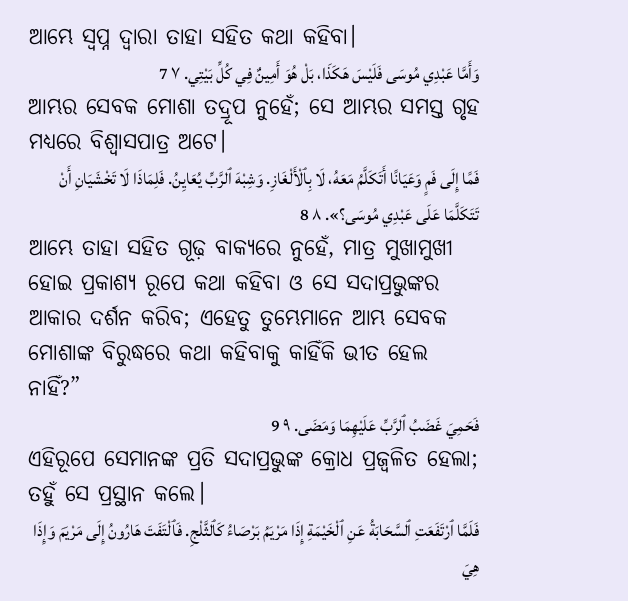ଆମ୍ଭେ ସ୍ୱପ୍ନ ଦ୍ୱାରା ତାହା ସହିତ କଥା କହିବା।
وَأَمَّا عَبْدِي مُوسَى فَلَيْسَ هَكَذَا، بَلْ هُوَ أَمِينٌ فِي كُلِّ بَيْتِي. ٧ 7
ଆମ୍ଭର ସେବକ ମୋଶା ତଦ୍ରୂପ ନୁହେଁ; ସେ ଆମ୍ଭର ସମସ୍ତ ଗୃହ ମଧ୍ୟରେ ବିଶ୍ୱାସପାତ୍ର ଅଟେ।
فَمًا إِلَى فَمٍ وَعَيَانًا أَتَكَلَّمُ مَعَهُ، لَا بِٱلْأَلْغَازِ. وَشِبْهَ ٱلرَّبِّ يُعَايِنُ. فَلِمَاذَا لَا تَخْشَيَانِ أَنْ تَتَكَلَّمَا عَلَى عَبْدِي مُوسَى؟». ٨ 8
ଆମ୍ଭେ ତାହା ସହିତ ଗୂଢ଼ ବାକ୍ୟରେ ନୁହେଁ, ମାତ୍ର ମୁଖାମୁଖୀ ହୋଇ ପ୍ରକାଶ୍ୟ ରୂପେ କଥା କହିବା ଓ ସେ ସଦାପ୍ରଭୁଙ୍କର ଆକାର ଦର୍ଶନ କରିବ; ଏହେତୁ ତୁମ୍ଭେମାନେ ଆମ୍ଭ ସେବକ ମୋଶାଙ୍କ ବିରୁଦ୍ଧରେ କଥା କହିବାକୁ କାହିଁକି ଭୀତ ହେଲ ନାହିଁ?”
فَحَمِيَ غَضَبُ ٱلرَّبِّ عَلَيْهِمَا وَمَضَى. ٩ 9
ଏହିରୂପେ ସେମାନଙ୍କ ପ୍ରତି ସଦାପ୍ରଭୁଙ୍କ କ୍ରୋଧ ପ୍ରଜ୍ୱଳିତ ହେଲା; ତହୁଁ ସେ ପ୍ରସ୍ଥାନ କଲେ।
فَلَمَّا ٱرْتَفَعَتِ ٱلسَّحَابَةُ عَنِ ٱلْخَيْمَةِ إِذَا مَرْيَمُ بَرْصَاءُ كَٱلثَّلْجِ. فَٱلْتَفَتَ هَارُونُ إِلَى مَرْيَمَ وَإِذَا هِيَ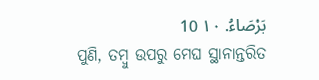بَرْصَاءُ. ١٠ 10
ପୁଣି, ତମ୍ବୁ ଉପରୁ ମେଘ ସ୍ଥାନାନ୍ତରିତ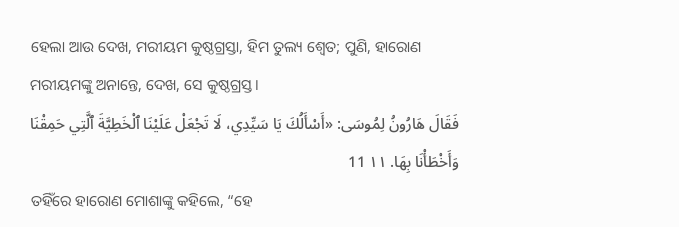ହେଲା ଆଉ ଦେଖ, ମରୀୟମ କୁଷ୍ଠଗ୍ରସ୍ତା, ହିମ ତୁଲ୍ୟ ଶ୍ୱେତ; ପୁଣି, ହାରୋଣ ମରୀୟମଙ୍କୁ ଅନାନ୍ତେ, ଦେଖ, ସେ କୁଷ୍ଠଗ୍ରସ୍ତ।
فَقَالَ هَارُونُ لِمُوسَى: «أَسْأَلُكَ يَا سَيِّدِي، لَا تَجْعَلْ عَلَيْنَا ٱلْخَطِيَّةَ ٱلَّتِي حَمِقْنَا وَأَخْطَأْنَا بِهَا. ١١ 11
ତହିଁରେ ହାରୋଣ ମୋଶାଙ୍କୁ କହିଲେ, “ହେ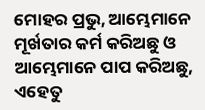ମୋହର ପ୍ରଭୁ, ଆମ୍ଭେମାନେ ମୂର୍ଖତାର କର୍ମ କରିଅଛୁ ଓ ଆମ୍ଭେମାନେ ପାପ କରିଅଛୁ, ଏହେତୁ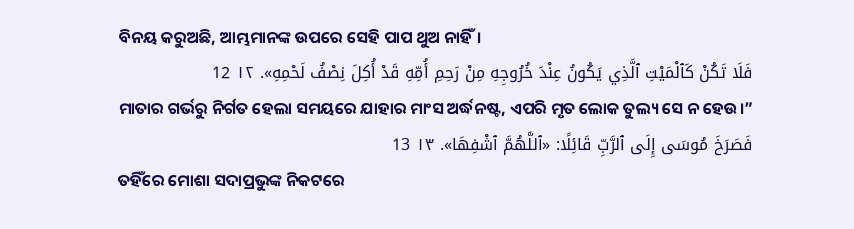ବିନୟ କରୁଅଛି, ଆମ୍ଭମାନଙ୍କ ଉପରେ ସେହି ପାପ ଥୁଅ ନାହିଁ।
فَلَا تَكُنْ كَٱلْمَيْتِ ٱلَّذِي يَكُونُ عِنْدَ خُرُوجِهِ مِنْ رَحِمِ أُمِّهِ قَدْ أُكِلَ نِصْفُ لَحْمِهِ». ١٢ 12
ମାତାର ଗର୍ଭରୁ ନିର୍ଗତ ହେଲା ସମୟରେ ଯାହାର ମାଂସ ଅର୍ଦ୍ଧନଷ୍ଟ, ଏପରି ମୃତ ଲୋକ ତୁଲ୍ୟ ସେ ନ ହେଉ।”
فَصَرَخَ مُوسَى إِلَى ٱلرَّبِّ قَائِلًا: «ٱللَّهُمَّ ٱشْفِهَا». ١٣ 13
ତହିଁରେ ମୋଶା ସଦାପ୍ରଭୁଙ୍କ ନିକଟରେ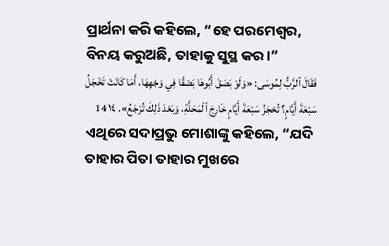ପ୍ରାର୍ଥନା କରି କହିଲେ, “ହେ ପରମେଶ୍ୱର, ବିନୟ କରୁଅଛି, ତାହାକୁ ସୁସ୍ଥ କର।”
فَقَالَ ٱلرَّبُّ لِمُوسَى: «وَلَوْ بَصَقَ أَبُوهَا بَصْقًا فِي وَجْهِهَا، أَمَا كَانَتْ تَخْجَلُ سَبْعَةَ أَيَّامٍ؟ تُحْجَزُ سَبْعَةَ أَيَّامٍ خَارِجَ ٱلْمَحَلَّةِ، وَبَعْدَ ذَلِكَ تُرْجَعُ». ١٤ 14
ଏଥିରେ ସଦାପ୍ରଭୁ ମୋଶାଙ୍କୁ କହିଲେ, “ଯଦି ତାହାର ପିତା ତାହାର ମୁଖରେ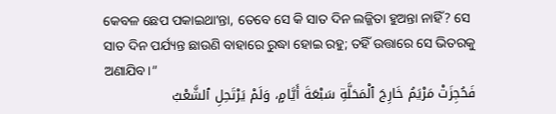କେବଳ ଛେପ ପକାଇଥାʼନ୍ତା, ତେବେ ସେ କି ସାତ ଦିନ ଲଜ୍ଜିତା ହୁଅନ୍ତା ନାହିଁ? ସେ ସାତ ଦିନ ପର୍ଯ୍ୟନ୍ତ ଛାଉଣି ବାହାରେ ରୁଦ୍ଧା ହୋଇ ରହୁ; ତହିଁ ଉତ୍ତାରେ ସେ ଭିତରକୁ ଅଣାଯିବ।”
فَحُجِزَتْ مَرْيَمُ خَارِجَ ٱلْمَحَلَّةِ سَبْعَةَ أَيَّامٍ، وَلَمْ يَرْتَحِلِ ٱلشَّعْبُ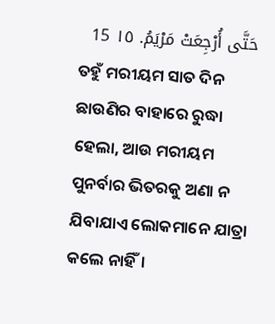حَتَّى أُرْجِعَتْ مَرْيَمُ. ١٥ 15
ତହୁଁ ମରୀୟମ ସାତ ଦିନ ଛାଉଣିର ବାହାରେ ରୁଦ୍ଧା ହେଲା, ଆଉ ମରୀୟମ ପୁନର୍ବାର ଭିତରକୁ ଅଣା ନ ଯିବାଯାଏ ଲୋକମାନେ ଯାତ୍ରା କଲେ ନାହିଁ।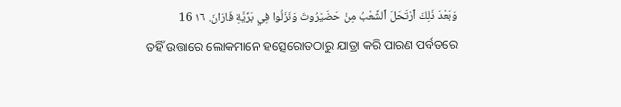وَبَعْدَ ذَلِكَ ٱرْتَحَلَ ٱلشَّعْبُ مِنْ حَضَيْرُوتَ وَنَزَلُوا فِي بَرِّيَّةِ فَارَانَ. ١٦ 16
ତହିଁ ଉତ୍ତାରେ ଲୋକମାନେ ହତ୍ସେରୋତଠାରୁ ଯାତ୍ରା କରି ପାରଣ ପର୍ବତରେ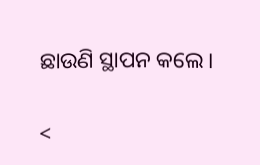ଛାଉଣି ସ୍ଥାପନ କଲେ।

<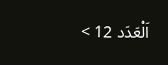اَلْعَدَد 12 >